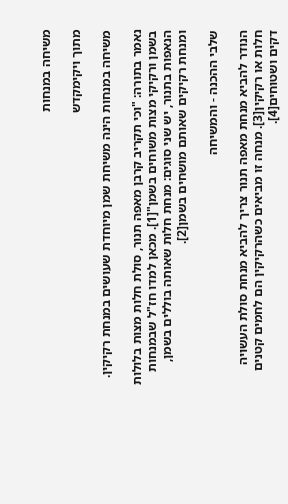משיחה במנחות

מתוך ויקימקדש

משיחה במנחות הינה משיחת שמן מיוחדת שעושים במנחת רקיקין.

נאמר בתורה: "וכי תקריב קרבן מאפה תנור, סולת חלות מצות בלולות בשמן ורקיקי מצות משוחים בשמן"[1]. מכאן למדו חז"ל שבמנחות הנאפות בתנור, יש שני סוגים: מנחת חלות שאותה בוללים בשמן, ומנחת רקיקים שאותם מושחים בשמן[2].

שלבי ההכנה - והמשיחה

הנודר להביא מנחת מאפה תנור צריך להביא מנחת סולת העשויה חלות או רקיקין[3]. מנחה זו מביאים כשהרקיקין הם לחמים קטנים דקים ושטוחים[4].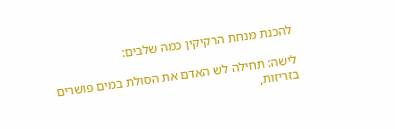להכנת מנחת הרקיקין כמה שלבים:

לישה: תחילה לש האדם את הסולת במים פושרים בזריזות,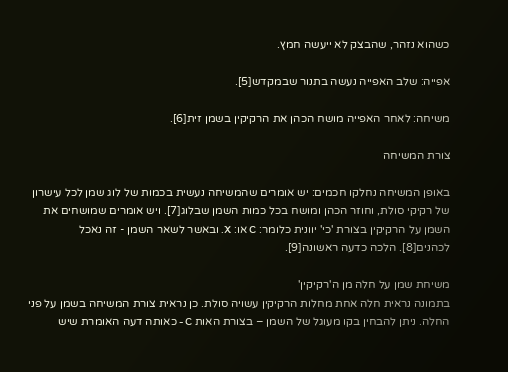כשהוא נזהר, שהבצק לא ייעשה חמץ.

אפייה: שלב האפייה נעשה בתנור שבמקדש[5].

משיחה: לאחר האפייה מושח הכהן את הרקיקין בשמן זית[6].

צורת המשיחה

באופן המשיחה נחלקו חכמים: יש אומרים שהמשיחה נעשית בכמות של לוג שמן לכל עישרון של רקיקי סולת, וחוזר הכהן ומושח בכל כמות השמן שבלוג[7]. ויש אומרים שמושחים את השמן על הרקיקין בצורת 'כי' יוונית כלומר: C או: X. ובאשר לשאר השמן - זה נאכל לכהנים[8]. הלכה כדעה ראשונה[9].

משיחת שמן על חלה מן ה'רקיקין'
בתמונה נראית חלה אחת מחלות הרקיקין עשויה סולת. כן נראית צורת המשיחה בשמן על פני החלה. ניתן להבחין בקו מעוגל של השמן – בצורת האות C - כאותה דעה האומרת שיש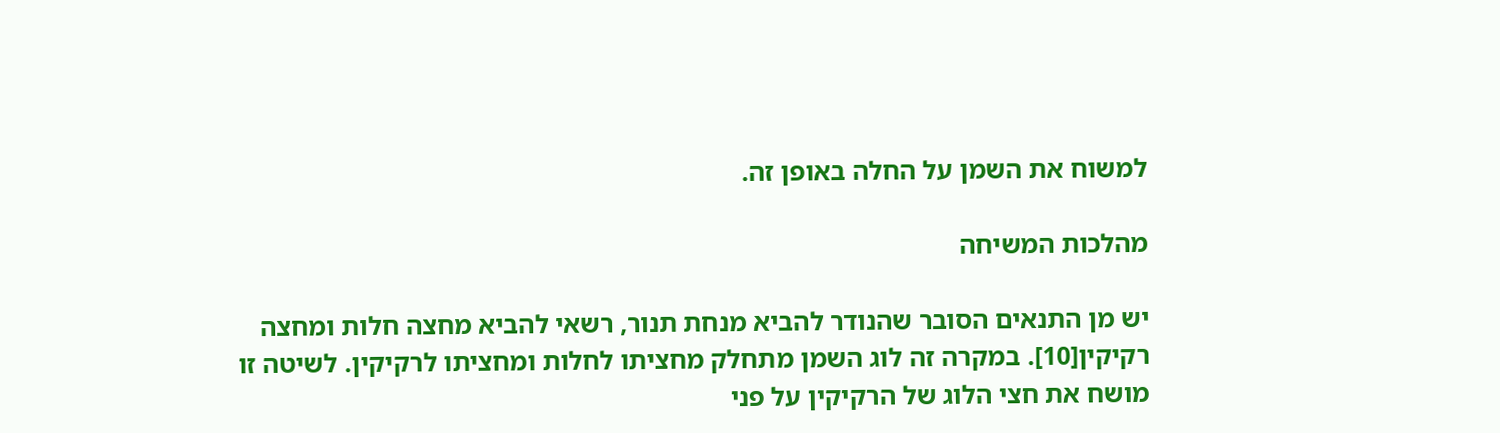למשוח את השמן על החלה באופן זה.

מהלכות המשיחה

יש מן התנאים הסובר שהנודר להביא מנחת תנור, רשאי להביא מחצה חלות ומחצה רקיקין[10]. במקרה זה לוג השמן מתחלק מחציתו לחלות ומחציתו לרקיקין. לשיטה זו מושח את חצי הלוג של הרקיקין על פני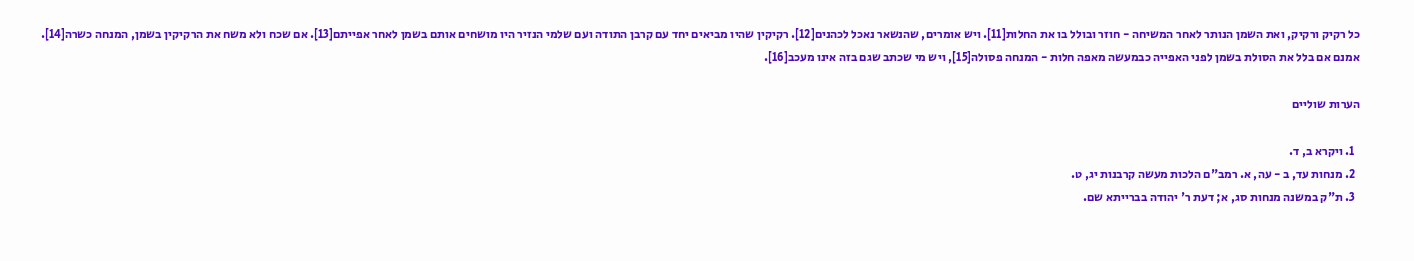כל רקיק ורקיק, ואת השמן הנותר לאחר המשיחה - חוזר ובולל בו את החלות[11]. ויש אומרים, שהנשאר נאכל לכהנים[12]. רקיקין שהיו מביאים יחד עם קרבן התודה ועם שלמי הנזיר היו מושחים אותם בשמן לאחר אפייתם[13]. אם שכח ולא משח את הרקיקין בשמן, המנחה כשרה[14]. אמנם אם בלל את הסולת בשמן לפני האפייה כבמעשה מאפה חלות - המנחה פסולה[15], ויש מי שכתב שגם בזה אינו מעכב[16].

הערות שוליים

  1. ויקרא ב, ד.
  2. מנחות עד, ב - עה, א. רמב"ם הלכות מעשה קרבנות יג, ט.
  3. ת"ק במשנה מנחות סג, א; דעת ר' יהודה בברייתא שם.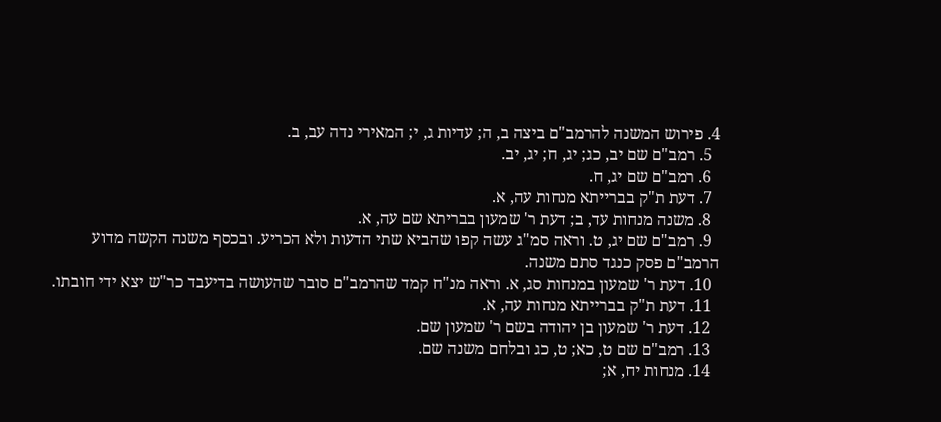4. פירוש המשנה להרמב"ם ביצה ב, ה; עדיות ג, י; המאירי נדה עב, ב.
  5. רמב"ם שם יב, כג; יג, ח; יג, יב.
  6. רמב"ם שם יג, ח.
  7. דעת ת"ק בברייתא מנחות עה, א.
  8. משנה מנחות עד, ב; דעת ר' שמעון בבריתא שם עה, א.
  9. רמב"ם שם יג, ט. וראה סמ"ג עשה קפו שהביא שתי הדעות ולא הכריע. ובכסף משנה הקשה מדוע הרמב"ם פסק כנגד סתם משנה.
  10. דעת ר' שמעון במנחות סג, א. וראה מנ"ח קמד שהרמב"ם סובר שהעושה בדיעבד כר"ש יצא ידי חובתו.
  11. דעת ת"ק בברייתא מנחות עה, א.
  12. דעת ר' שמעון בן יהודה בשם ר' שמעון שם.
  13. רמב"ם שם ט, כא; ט, כג ובלחם משנה שם.
  14. מנחות יח, א;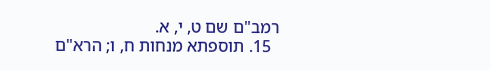רמב"ם שם ט, י, א.
  15. תוספתא מנחות ח, ו; הרא"ם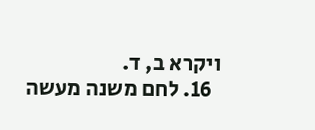ויקרא ב, ד.
  16. לחם משנה מעשה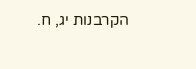הקרבנות יג, ח.